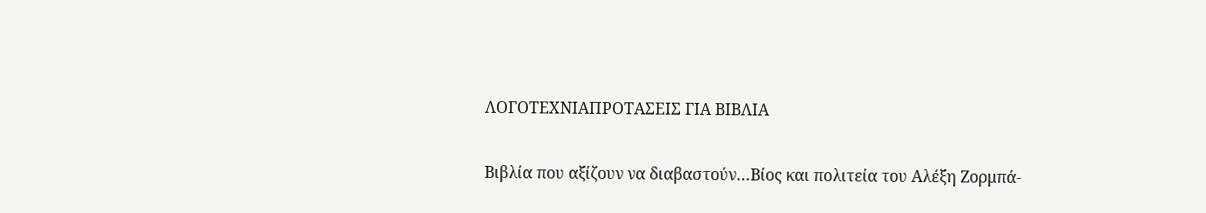ΛΟΓΟΤΕΧΝΙΑΠΡΟΤΑΣΕΙΣ ΓΙΑ ΒΙΒΛΙΑ

Βιβλία που αξίζουν να διαβαστούν…Βίος και πολιτεία του Αλέξη Ζορμπά-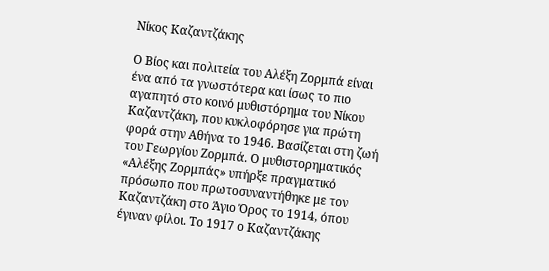Νίκος Καζαντζάκης

Ο Βίος και πολιτεία του Αλέξη Ζορμπά είναι ένα από τα γνωστότερα και ίσως το πιο αγαπητό στο κοινό μυθιστόρημα του Νίκου Καζαντζάκη, που κυκλοφόρησε για πρώτη φορά στην Αθήνα το 1946. Βασίζεται στη ζωή του Γεωργίου Ζορμπά. Ο μυθιστορηματικός «Αλέξης Ζορμπάς» υπήρξε πραγματικό πρόσωπο που πρωτοσυναντήθηκε με τον Καζαντζάκη στο Άγιο Όρος το 1914, όπου έγιναν φίλοι. Το 1917 ο Καζαντζάκης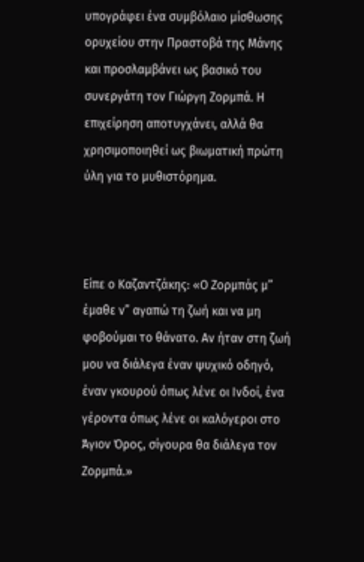υπογράφει ένα συμβόλαιο μίσθωσης ορυχείου στην Πραστοβά της Μάνης και προσλαμβάνει ως βασικό του συνεργάτη τον Γιώργη Ζορμπά. Η επιχείρηση αποτυγχάνει, αλλά θα χρησιμοποιηθεί ως βιωματική πρώτη ύλη για το μυθιστόρημα.



Είπε ο Καζαντζάκης: «Ο Ζορμπάς μ” έμαθε ν” αγαπώ τη ζωή και να μη φοβούμαι το θάνατο. Αν ήταν στη ζωή μου να διάλεγα έναν ψυχικό οδηγό, έναν γκουρού όπως λένε οι Ινδοί, ένα γέροντα όπως λένε οι καλόγεροι στο Άγιον Όρος, σίγουρα θα διάλεγα τον Ζορμπά.»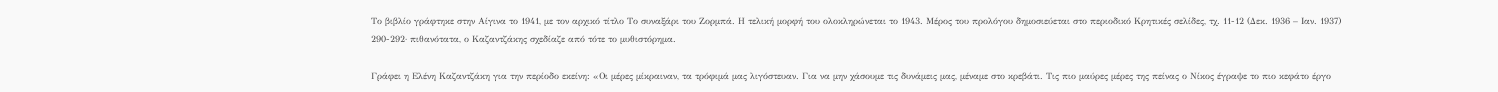Το βιβλίο γράφτηκε στην Αίγινα το 1941, με τον αρχικό τίτλο Το συναξάρι του Ζορμπά. Η τελική μορφή του ολοκληρώνεται το 1943. Μέρος του προλόγου δημοσιεύεται στο περιοδικό Κρητικές σελίδες, τχ. 11-12 (Δεκ. 1936 – Ιαν. 1937) 290-292· πιθανότατα, ο Καζαντζάκης σχεδίαζε από τότε το μυθιστόρημα.

Γράφει η Ελένη Καζαντζάκη για την περίοδο εκείνη: «Οι μέρες μίκραιναν, τα τρόφιμά μας λιγόστευαν. Για να μην χάσουμε τις δυνάμεις μας, μέναμε στο κρεβάτι. Τις πιο μαύρες μέρες της πείνας ο Νίκος έγραψε το πιο κεφάτο έργο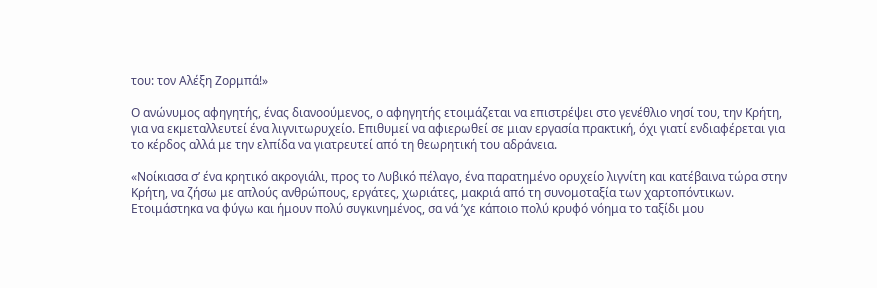του: τον Αλέξη Ζορμπά!»

Ο ανώνυμος αφηγητής, ένας διανοούμενος, ο αφηγητής ετοιμάζεται να επιστρέψει στο γενέθλιο νησί του, την Κρήτη, για να εκμεταλλευτεί ένα λιγνιτωρυχείο. Επιθυμεί να αφιερωθεί σε μιαν εργασία πρακτική, όχι γιατί ενδιαφέρεται για το κέρδος αλλά με την ελπίδα να γιατρευτεί από τη θεωρητική του αδράνεια.

«Νοίκιασα σ’ ένα κρητικό ακρογιάλι, προς το Λυβικό πέλαγο, ένα παρατημένο ορυχείο λιγνίτη και κατέβαινα τώρα στην Κρήτη, να ζήσω με απλούς ανθρώπους, εργάτες, χωριάτες, μακριά από τη συνομοταξία των χαρτοπόντικων. Ετοιμάστηκα να φύγω και ήμουν πολύ συγκινημένος, σα νά ’χε κάποιο πολύ κρυφό νόημα το ταξίδι μου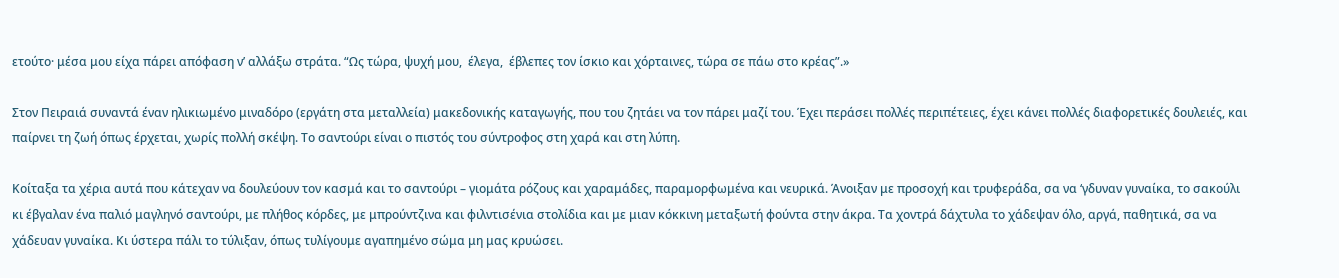ετούτο· μέσα μου είχα πάρει απόφαση ν’ αλλάξω στράτα. “Ως τώρα, ψυχή μου,  έλεγα,  έβλεπες τον ίσκιο και χόρταινες, τώρα σε πάω στο κρέας”.»

Στον Πειραιά συναντά έναν ηλικιωμένο μιναδόρο (εργάτη στα μεταλλεία) μακεδονικής καταγωγής, που του ζητάει να τον πάρει μαζί του. Έχει περάσει πολλές περιπέτειες, έχει κάνει πολλές διαφορετικές δουλειές, και παίρνει τη ζωή όπως έρχεται, χωρίς πολλή σκέψη. Το σαντούρι είναι ο πιστός του σύντροφος στη χαρά και στη λύπη.

Κοίταξα τα χέρια αυτά που κάτεχαν να δουλεύουν τον κασμά και το σαντούρι – γιομάτα ρόζους και χαραμάδες, παραμορφωμένα και νευρικά. Άνοιξαν με προσοχή και τρυφεράδα, σα να ‘γδυναν γυναίκα, το σακούλι κι έβγαλαν ένα παλιό μαγληνό σαντούρι, με πλήθος κόρδες, με μπρούντζινα και φιλντισένια στολίδια και με μιαν κόκκινη μεταξωτή φούντα στην άκρα. Τα χοντρά δάχτυλα το χάδεψαν όλο, αργά, παθητικά, σα να χάδευαν γυναίκα. Κι ύστερα πάλι το τύλιξαν, όπως τυλίγουμε αγαπημένο σώμα μη μας κρυώσει.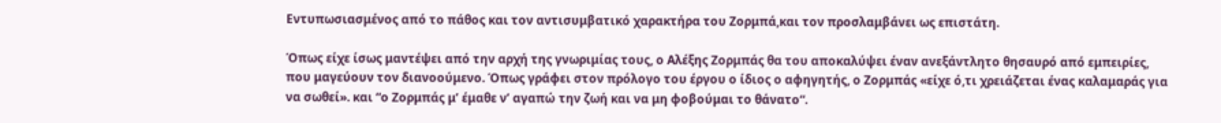Εντυπωσιασμένος από το πάθος και τον αντισυμβατικό χαρακτήρα του Ζορμπά,και τον προσλαμβάνει ως επιστάτη.

Όπως είχε ίσως μαντέψει από την αρχή της γνωριμίας τους, ο Αλέξης Ζορμπάς θα του αποκαλύψει έναν ανεξάντλητο θησαυρό από εμπειρίες, που μαγεύουν τον διανοούμενο. Όπως γράφει στον πρόλογο του έργου ο ίδιος ο αφηγητής, ο Ζορμπάς «είχε ό,τι χρειάζεται ένας καλαμαράς για να σωθεί». και “ο Ζορμπάς μ’ έμαθε ν’ αγαπώ την ζωή και να μη φοβούμαι το θάνατο“.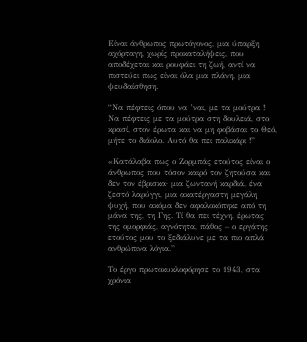Είναι άνθρωπος πρωτόγονος, μια ύπαρξη αχόρταγη, χωρίς προκαταλήψεις, που αποδέχεται και ρουφάει τη ζωή, αντί να πιστεύει πως είναι όλα μια πλάνη, μια ψευδαίσθηση.

“Να πέφτεις όπου να ’ναι, με τα μούτρα ! Να πέφτεις με τα μούτρα στη δουλειά, στο κρασί, στον έρωτα και να μη φοβάσαι το Θεό, μήτε το διάολο. Αυτό θα πει παλικάρι !”

«Κατάλαβα πως ο Ζορμπάς ετούτος είναι ο άνθρωπος που τόσον καιρό τον ζητούσα και δεν τον έβρισκα· μια ζωντανή καρδιά, ένα ζεστό λαρύγγι, μια ακατέργαστη μεγάλη ψυχή, που ακόμα δεν αφαλοκόπηκε από τη μάνα της, τη Γης. Τί θα πει τέχνη, έρωτας της ομορφιάς, αγνότητα, πάθος – ο εργάτης ετούτος μου το ξεδιάλυνε με τα πιο απλά ανθρώπινα λόγια.”

Το έργο πρωτοκυκλοφόρησε το 1943, στα χρόνια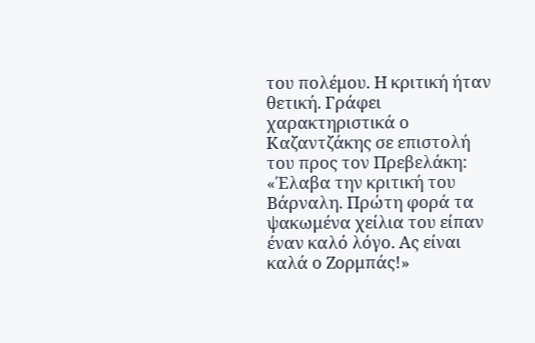του πολέμου. Η κριτική ήταν θετική. Γράφει χαρακτηριστικά ο Καζαντζάκης σε επιστολή του προς τον Πρεβελάκη: «Έλαβα την κριτική του Βάρναλη. Πρώτη φορά τα ψακωμένα χείλια του είπαν έναν καλό λόγο. Ας είναι καλά ο Ζορμπάς!»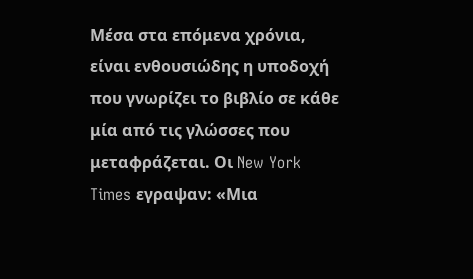Μέσα στα επόμενα χρόνια, είναι ενθουσιώδης η υποδοχή που γνωρίζει το βιβλίο σε κάθε μία από τις γλώσσες που μεταφράζεται. Οι New York Times εγραψαν: «Μια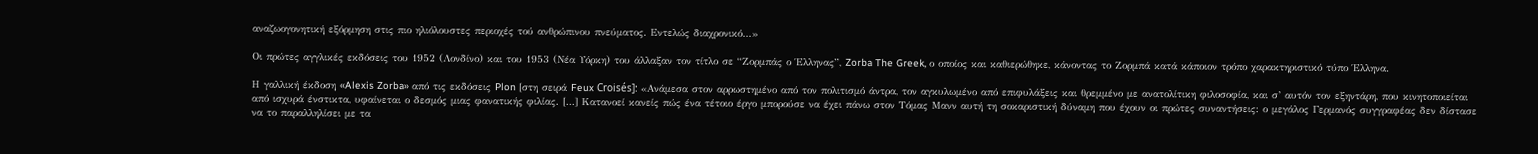αναζωογονητική εξόρμηση στις πιο ηλιόλουστες περιοχές τού ανθρώπινου πνεύματος. Εντελώς διαχρονικό…»

Οι πρώτες αγγλικές εκδόσεις του 1952 (Λονδίνο) και του 1953 (Νέα Υόρκη) του άλλαξαν τον τίτλο σε “Ζορμπάς ο Έλληνας”, Zorba The Greek, ο οποίος και καθιερώθηκε, κάνοντας το Ζορμπά κατά κάποιον τρόπο χαρακτηριστικό τύπο Έλληνα.

Η γαλλική έκδοση «Alexis Zorba» από τις εκδόσεις Plon [στη σειρά Feux Croisés]: «Ανάμεσα στον αρρωστημένο από τον πολιτισμό άντρα, τον αγκυλωμένο από επιφυλάξεις και θρεμμένο με ανατολίτικη φιλοσοφία, και σ’ αυτόν τον εξηντάρη, που κινητοποιείται από ισχυρά ένστικτα, υφαίνεται ο δεσμός μιας φανατικής φιλίας. […] Κατανοεί κανείς πώς ένα τέτοιο έργο μπορούσε να έχει πάνω στον Τόμας Μανν αυτή τη σοκαριστική δύναμη που έχουν οι πρώτες συναντήσεις: ο μεγάλος Γερμανός συγγραφέας δεν δίστασε να το παραλληλίσει με τα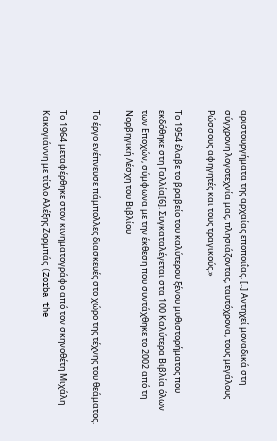αριστουργήματα της αρχαίας εποποιΐας. [..] Αντηχεί μοναδικά στη σύγχρονη λογοτεχνία μας, πλησιάζοντας, ταυτόχρονα, τους μεγάλους Ρώσσους αφηγητές και τους τραγικούς.»

Το 1954 έλαβε το βραβείο του καλύτερου ξένου μυθιστορήματος που εκδόθηκε στη Γαλλία[6]. Συγκαταλέγεται στα 100 Καλύτερα Βιβλία όλων των Εποχών, σύμφωνα με την έκθεση που συντάχθηκε το 2002 από τη Νορβηγική Λέσχη του Βιβλίου

Το έργο ενέπνευσε πάμπολλες διασκευές στο χώρο της τέχνης του θεάματος.

Το 1964 μεταφέρθηκε στον κινηματογράφο από τον σκηνοθέτη Μιχάλη Κακογιάννη με τίτλο Αλέξης Ζορμπάς (Zorba the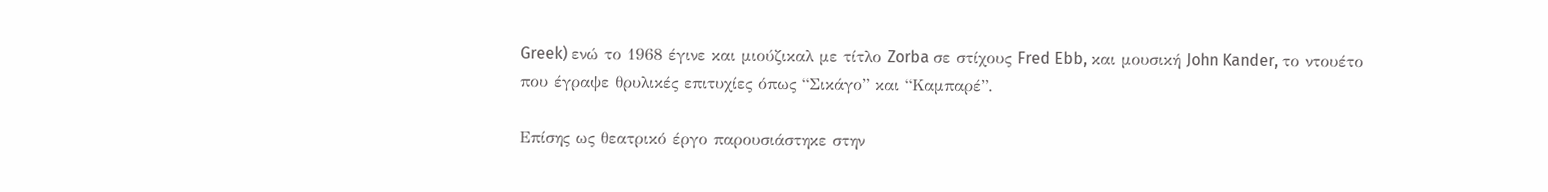Greek) ενώ το 1968 έγινε και μιούζικαλ με τίτλο Zorba σε στίχους Fred Ebb, και μουσική John Kander, το ντουέτο που έγραψε θρυλικές επιτυχίες όπως “Σικάγο” και “Καμπαρέ”.

Επίσης ως θεατρικό έργο παρουσιάστηκε στην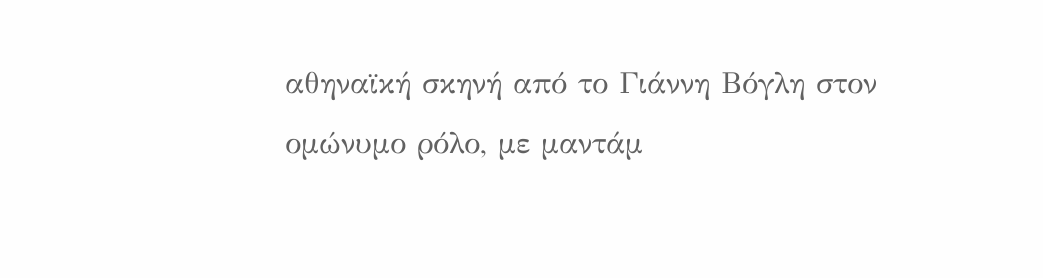αθηναϊκή σκηνή από το Γιάννη Βόγλη στον ομώνυμο ρόλο, με μαντάμ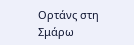Ορτάνς στη Σμάρω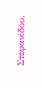Στεφανίδου.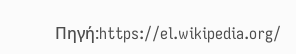Πηγή:https://el.wikipedia.org/